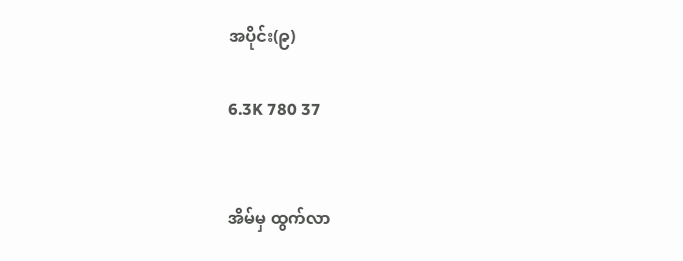အပိုင်း(၉)

6.3K 780 37


အိမ်မှ ထွက်လာ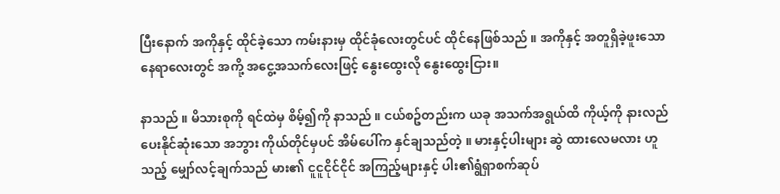ပြီးနောက် အကိုနှင့် ထိုင်ခဲ့သော ကမ်းနားမှ ထိုင်ခုံလေးတွင်ပင် ထိုင်နေဖြစ်သည် ။ အကိုနှင့် အတူရှိခဲ့ဖူးသော နေရာလေးတွင် အကို့ အငွေ့အသက်လေးဖြင့် နွေးထွေးလို နွေးထွေးငြား။

နာသည် ။ မိသားစုကို ရင်ထဲမှ စိမ့်၍ကို နာသည် ။ ငယ်စဥ်တည်းက ယခု အသက်အရွယ်ထိ ကိုယ့်ကို နားလည်ပေးနိုင်ဆုံးသော အဘွား ကိုယ်တိုင်မှပင် အိမ်ပေါ်က နှင်ချသည်တဲ့ ။ မားနှင့်ပါးများ ဆွဲ ထားလေမလား ဟူသည့် မျှော်လင့်ချက်သည် မား၏ ငူငူငိုင်ငိုင် အကြည့်များနှင့် ပါး၏ရွံရှာစက်ဆုပ်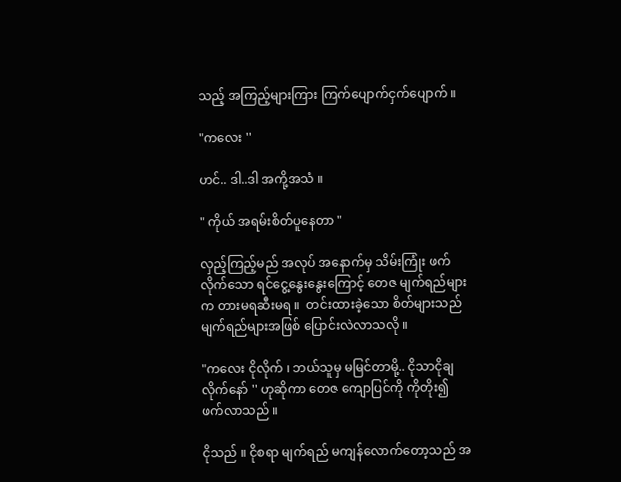သည့် အကြည့်များကြား ကြက်ပျောက်ငှက်ပျောက် ။

"ကလေး ''

ဟင်.. ဒါ..ဒါ အကို့အသံ ။

" ကိုယ် အရမ်းစိတ်ပူနေတာ "

လှည့်ကြည့်မည် အလုပ် အနောက်မှ သိမ်းကြုံး ဖက်လိုက်သော ရင်ငွေ့နွေးနွေးကြောင့် တေဇ မျက်ရည်များက တားမရဆီးမရ ။  တင်းထားခဲ့သော စိတ်များသည် မျက်ရည်များအဖြစ် ပြောင်းလဲလာသလို ။

"ကလေး ငိုလိုက် ၊ ဘယ်သူမှ မမြင်တာမို့.. ငိုသာငိုချလိုက်နော် '' ဟုဆိုကာ တေဇ ကျောပြင်ကို ကိုတိုး၍ ဖက်လာသည် ။

ငိုသည် ။ ငိုစရာ မျက်ရည် မကျန်လောက်တော့သည် အ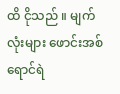ထိ ငိုသည် ။ မျက်လုံးများ ဖောင်းအစ် ရောင်ရဲ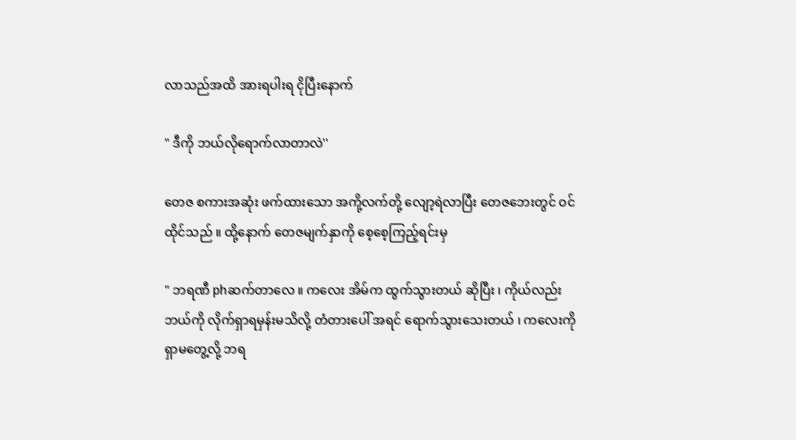လာသည်အထိ အားရပါးရ ငိုပြီးနောက်

" ဒီကို ဘယ်လိုရောက်လာတာလဲ''

တေဇ စကားအဆုံး ဖက်ထားသော အကို့လက်တို့ လျော့ရဲလာပြီး တေဇဘေးတွင် ဝင်ထိုင်သည် ။ ထို့နောက် တေဇမျက်နှာကို စေ့စေ့ကြည့်ရင်းမှ

" ဘရဏီ phဆက်တာလေ ။ ကလေး အိမ်က ထွက်သွားတယ် ဆိုပြီး ၊ ကိုယ်လည်း ဘယ်ကို လိုက်ရှာရမှန်းမသိလို့ တံတားပေါ် အရင် ရောက်သွားသေးတယ် ၊ ကလေးကို ရှာမတွေ့လို့ ဘရ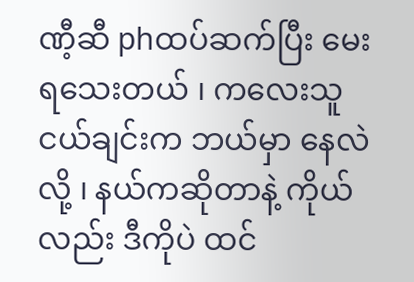ဏီ့ဆီ phထပ်ဆက်ပြီး မေးရသေးတယ် ၊ ကလေးသူငယ်ချင်းက ဘယ်မှာ နေလဲလို့ ၊ နယ်ကဆိုတာနဲ့ ကိုယ်လည်း ဒီကိုပဲ ထင်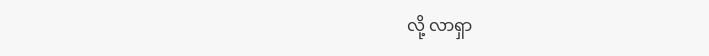လို့ လာရှာ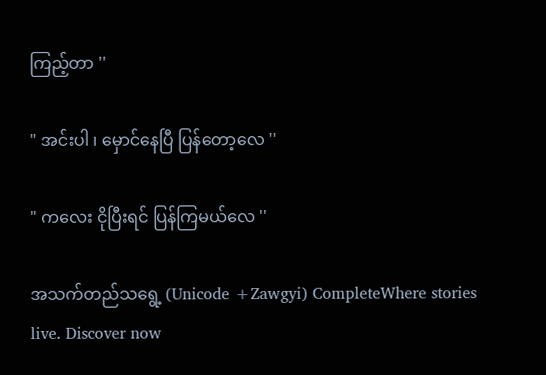ကြည့်တာ ''

" အင်းပါ ၊ မှောင်နေပြီ ပြန်တော့လေ ''

" ကလေး ငိုပြီးရင် ပြန်ကြမယ်လေ ''

အသက်တည်သရွေ့ (Unicode +Zawgyi) CompleteWhere stories live. Discover now